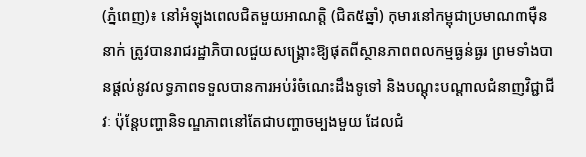(ភ្នំពេញ)៖ នៅអំឡុងពេលជិតមួយអាណត្តិ (ជិត៥ឆ្នាំ) កុមារនៅកម្ពុជាប្រមាណ៣ម៉ឺននាក់ ត្រូវបានរាជរដ្ឋាភិបាលជួយសង្គ្រោះឱ្យផុតពីស្ថានភាពពលកម្មធ្ងន់ធ្ងរ ព្រមទាំងបានផ្ដល់នូវលទ្ធភាពទទួលបានការអប់រំចំណេះដឹងទូទៅ និងបណ្ដុះបណ្ដាលជំនាញវិជ្ជាជីវៈ ប៉ុន្តែបញ្ហានិទណ្ឌភាពនៅតែជាបញ្ហាចម្បងមួយ ដែលជំ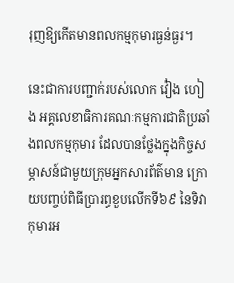រុញឱ្យកើតមានពលកម្មកុមារធ្ងន់ធ្ងរ។

នេះជាការបញ្ជាក់របស់លោក វ៉ៀង ហៀង អគ្គលេខាធិការគណៈកម្មការជាតិប្រឆាំងពលកម្មកុមារ ដែលបានថ្លែងក្នុងកិច្ចសម្ភាសន៍ជាមួយក្រុមអ្នកសារព័ត៌មាន ក្រោយបញ្ចប់ពិធីប្រារព្ធខួបលើកទី៦៩ នៃទិវាកុមារអ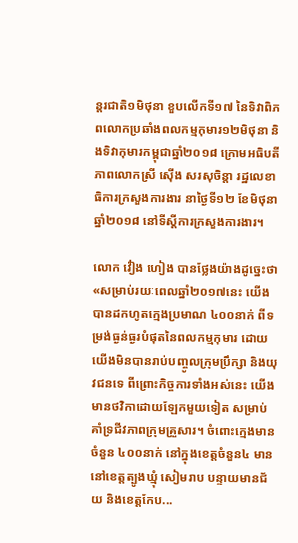ន្តរជាតិ១មិថុនា ខួបលើកទី១៧ នៃទិវាពិភពលោកប្រឆាំងពលកម្មកុមារ១២មិថុនា និងទិវាកុមារកម្ពុជាឆ្នាំ២០១៨ ក្រោមអធិបតីភាពលោកស្រី ស៊ើង សរសុចិន្តា រដ្ឋលេខាធិការក្រសួងការងារ នាថ្ងៃទី១២ ខែមិថុនា ឆ្នាំ២០១៨ នៅទីស្ដីការក្រសួងការងារ។

លោក វ៉ៀង ហៀង បានថ្លែងយ៉ាងដូច្នេះថា «សម្រាប់រយៈពេលឆ្នាំ២០១៧នេះ យើងបានដកហូតក្មេងប្រមាណ ៤០០នាក់ ពីទម្រង់ធ្ងន់ធ្ងរបំផុតនៃពលកម្មកុមារ ដោយយើងមិនបានរាប់បញ្ចូលក្រុមប្រឹក្សា និងយុវជនទេ ពីព្រោះកិច្ចការទាំងអស់នេះ យើងមានថវិកាដោយឡែកមួយទៀត សម្រាប់គាំទ្រជីវភាពក្រុមគ្រួសារ។ ចំពោះក្មេងមានចំនួន ៤០០នាក់ នៅក្នុងខេត្តចំនួន៤ មាននៅខេត្តត្បូងឃ្មុំ សៀមរាប បន្ទាយមានជ័យ និងខេត្តកែប...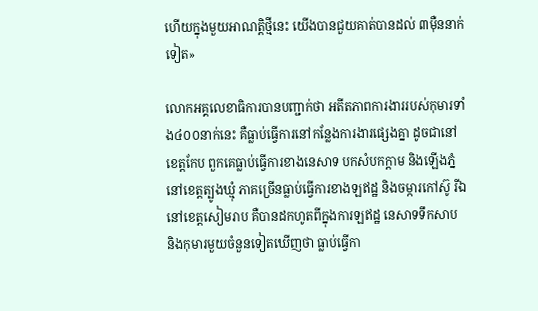ហើយក្នុងមួយអាណត្តិថ្មីនេះ យើងបានជួយគាត់បានដល់ ៣ម៉ឺននាក់ទៀត»

លោកអគ្គលេខាធិការបានបញ្ជាក់ថា អតីតភាពការងាររបស់កុមារទាំង៤០០នាក់នេះ គឺធ្លាប់ធ្វើការនៅកន្លែងការងារផ្សេងគ្នា ដូចជានៅខេត្តកែប ពួកគេធ្លាប់ធ្វើការខាងនេសាទ បកសំបកក្ដាម និងឡើងភ្នំ នៅខេត្តត្បូងឃ្មុំ ភាគច្រើនធ្លាប់ធ្វើការខាងឡឥដ្ឋ និងចម្ការកៅស៊ូ រីឯនៅខេត្តសៀមរាប គឺបានដកហូតពីក្នុងការឡឥដ្ឋ នេសាទទឹកសាប និងកុមារមួយចំនួនទៀតឃើញថា ធ្លាប់ធ្វើកា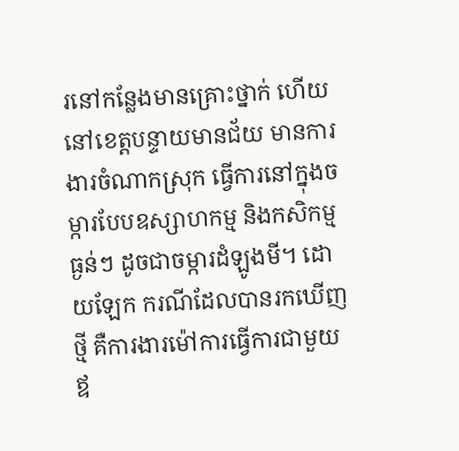រនៅកន្លែងមានគ្រោះថ្នាក់ ហើយនៅខេត្តបន្ទាយមានជ័យ មានការងារចំណាកស្រុក ធ្វើការនៅក្នុងចម្ការបែបឧស្សាហកម្ម និងកសិកម្មធ្ងន់ៗ ដូចជាចម្ការដំឡូងមី។ ដោយឡែក ករណីដែលបានរកឃើញថ្មី គឺការងារម៉ៅការធ្វើការជាមួយឪ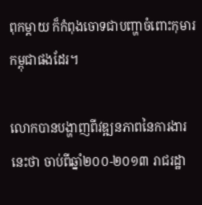ពុកម្ដាយ ក៏កំពុងចោទជាបញ្ហាចំពោះកុមារកម្ពុជាផងដែរ។

លោកបានបង្ហាញពីវឌ្ឍនភាពនៃការងារនេះថា ចាប់ពីឆ្នាំ២០០-២០១៣ រាជរដ្ឋា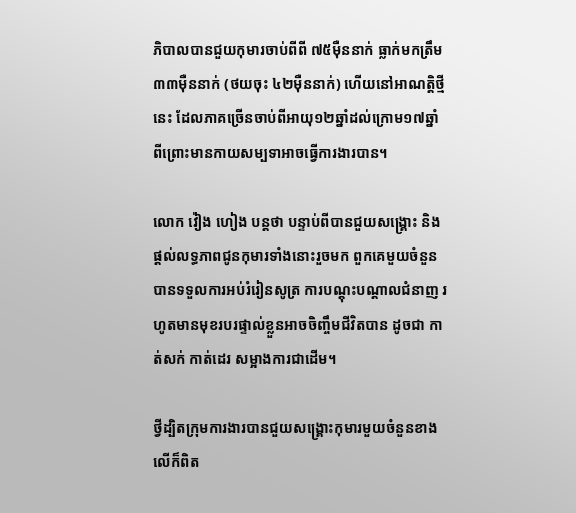ភិបាលបានជួយកុមារចាប់ពីពី ៧៥ម៉ឺននាក់ ធ្លាក់មកត្រឹម ៣៣ម៉ឺននាក់ (ថយចុះ ៤២ម៉ឺននាក់) ហើយនៅអាណត្តិថ្មីនេះ ដែលភាគច្រើនចាប់ពីអាយុ១២ឆ្នាំដល់ក្រោម១៧ឆ្នាំ ពីព្រោះមានកាយសម្បទាអាចធ្វើការងារបាន។

លោក វ៉ៀង ហៀង បន្តថា បន្ទាប់ពីបានជួយសង្គ្រោះ និងផ្ដល់លទ្ធភាពជូនកុមារទាំងនោះរួចមក ពួកគេមួយចំនួនបានទទួលការអប់រំរៀនសូត្រ ការបណ្ដុះបណ្ដាលជំនាញ រហូតមានមុខរបរផ្ទាល់ខ្លួនអាចចិញ្ចឹមជីវិតបាន ដូចជា កាត់សក់ កាត់ដេរ សម្អាងការជាដើម។

ថ្វីដ្បិតក្រុមការងារបានជួយសង្គ្រោះកុមារមួយចំនួនខាងលើក៏ពិត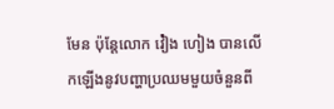មែន ប៉ុន្តែលោក វ៉ៀង ហៀង បានលើកឡើងនូវបញ្ហាប្រឈមមួយចំនួនពី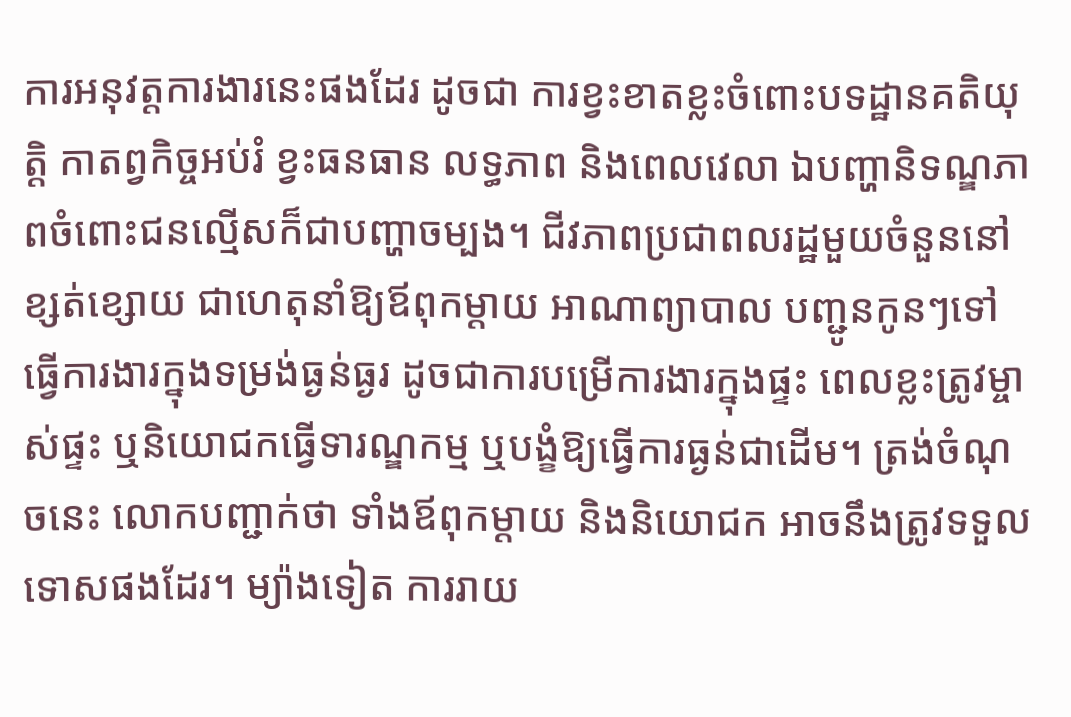ការអនុវត្តការងារនេះផងដែរ ដូចជា ការខ្វះខាតខ្លះចំពោះបទដ្ឋានគតិយុត្តិ កាតព្វកិច្ចអប់រំ ខ្វះធនធាន លទ្ធភាព និងពេលវេលា ឯបញ្ហានិទណ្ឌភាពចំពោះជនល្មើសក៏ជាបញ្ហាចម្បង។ ជីវភាពប្រជាពលរដ្ឋមួយចំនួននៅខ្សត់ខ្សោយ ជាហេតុនាំឱ្យឪពុកម្ដាយ អាណាព្យាបាល បញ្ជូនកូនៗទៅធ្វើការងារក្នុងទម្រង់ធ្ងន់ធ្ងរ ដូចជាការបម្រើការងារក្នុងផ្ទះ ពេលខ្លះត្រូវម្ចាស់ផ្ទះ ឬនិយោជកធ្វើទារណ្ឌកម្ម ឬបង្ខំឱ្យធ្វើការធ្ងន់ជាដើម។ ត្រង់ចំណុចនេះ លោកបញ្ជាក់ថា ទាំងឪពុកម្ដាយ និងនិយោជក អាចនឹងត្រូវទទួលទោសផងដែរ។ ម្យ៉ាងទៀត ការរាយ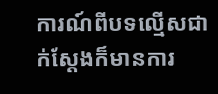ការណ៍ពីបទល្មើសជាក់ស្ដែងក៏មានការ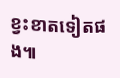ខ្វះខាតទៀតផង៕